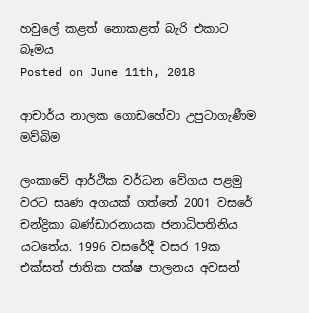හවුලේ කළත් නොකළත් බැරි එකාට බෑමය
Posted on June 11th, 2018

ආචාර්ය නාලක ගොඩහේවා උපුටාගැණීම  මව්බිම

ලංකාවේ ආර්ථික වර්ධන වේගය පළමු වරට සෘණ අගයක් ගත්තේ 2001 වසරේ චන්ද්‍රිකා බණ්ඩාරනායක ජනාධිපතිනිය යටතේය. 1996 වසරේදී වසර 19ක එක්සත් ජාතික පක්ෂ පාලනය අවසන්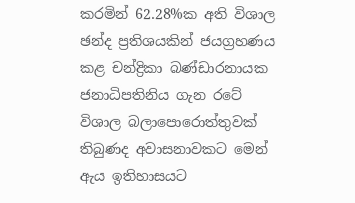කරමින් 62.28%ක අති විශාල ඡන්ද ප්‍රතිශයකින් ජයග්‍රහණය කළ චන්ද්‍රිකා බණ්ඩාරනායක ජනාධිපතිනිය ගැන රටේ විශාල බලාපොරොත්තුවක් තිබුණද අවාසනාවකට මෙන් ඇය ඉතිහාසයට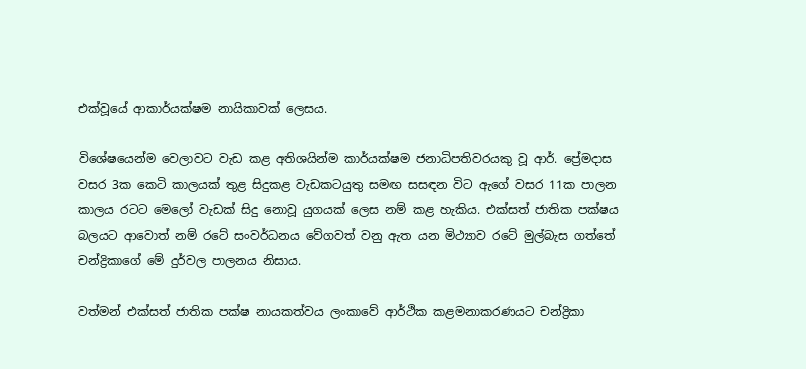එක්වූයේ ආකාර්යක්ෂම නායිකාවක් ලෙසය.

විශේෂයෙන්ම වෙලාවට වැඩ කළ අතිශයින්ම කාර්යක්ෂම ජනාධිපතිවරයකු වූ ආර්. ප්‍රේමදාස වසර 3ක කෙටි කාලයක් තුළ සිදුකළ වැඩකටයුතු සමඟ සසඳන විට ඇගේ වසර 11ක පාලන කාලය රටට මෙලෝ වැඩක් සිදු නොවූ යුගයක් ලෙස නම් කළ හැකිය. එක්සත් ජාතික පක්ෂය බලයට ආවොත් නම් රටේ සංවර්ධනය වේගවත් වනු ඇත යන මිථ්‍යාව රටේ මුල්බැස ගත්තේ චන්ද්‍රිකාගේ මේ දුර්වල පාලනය නිසාය.

වත්මන් එක්සත් ජාතික පක්ෂ නායකත්වය ලංකාවේ ආර්ථික කළමනාකරණයට චන්ද්‍රිකා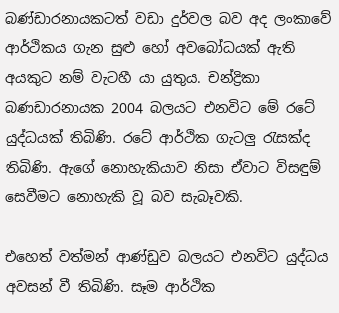බණ්ඩාරනායකටත් වඩා දුර්වල බව අද ලංකාවේ ආර්ථිකය ගැන සුළු හෝ අවබෝධයක් ඇති අයකුට නම් වැටහී යා යුතුය. චන්ද්‍රිකා බණඩාරනායක 2004 බලයට එනවිට මේ රටේ යුද්ධයක් තිබිණි. රටේ ආර්ථික ගැටලු රැසක්ද තිබිණි. ඇගේ නොහැකියාව නිසා ඒවාට විසඳුම් සෙවීමට නොහැකි වූ බව සැබෑවකි.

එහෙත් වත්මන් ආණ්ඩුව බලයට එනවිට යුද්ධය අවසන් වී තිබිණි. සෑම ආර්ථික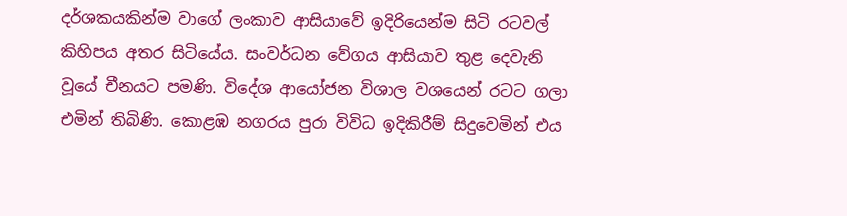දර්ශකයකින්ම වාගේ ලංකාව ආසියාවේ ඉදිරියෙන්ම සිටි රටවල් කිහිපය අතර සිටියේය. සංවර්ධන වේගය ආසියාව තුළ දෙවැනි වූයේ චීනයට පමණි. විදේශ ආයෝජන විශාල වශයෙන් රටට ගලා එමින් තිබිණි. කොළඹ නගරය පුරා විවිධ ඉදිකිරීම් සිදුවෙමින් එය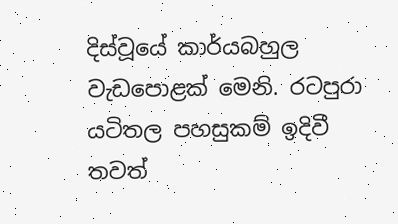දිස්වූයේ කාර්යබහුල වැඩපොළක් මෙනි. රටපුරා යටිතල පහසුකම් ඉදිවී තවත්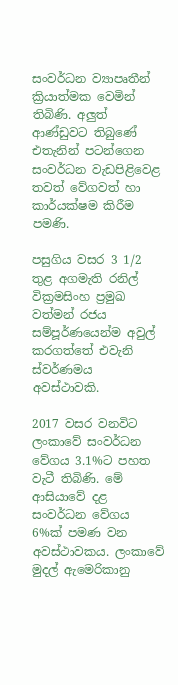සංවර්ධන ව්‍යාපෘතීන් ක්‍රියාත්මක වෙමින් තිබිණි. අලුත් ආණ්ඩුවට තිබුණේ එතැනින් පටන්ගෙන සංවර්ධන වැඩපිළිවෙළ තවත් වේගවත් හා කාර්යක්ෂම කිරීම පමණි.

පසුගිය වසර 3 1/2 තුළ අගමැති රනිල් වික්‍රමසිංහ ප්‍රමුඛ වත්මන් රජය සම්පූර්ණයෙන්ම අවුල් කරගත්තේ එවැනි ස්වර්ණමය අවස්ථාවකි.

2017 වසර වනවිට ලංකාවේ සංවර්ධන වේගය 3.1%ට පහත වැටී තිබිණි. මේ ආසියාවේ දළ සංවර්ධන වේගය 6%ක් පමණ වන අවස්ථාවකය. ලංකාවේ මුදල් ඇමෙරිකානු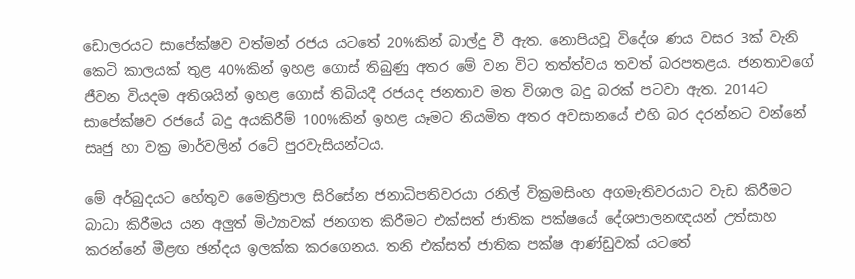ඩොලරයට සාපේක්ෂව වත්මන් රජය යටතේ 20%කින් බාල්දු වී ඇත. නොපියවූ විදේශ ණය වසර 3ක් වැනි කෙටි කාලයක් තුළ 40%කින් ඉහළ ගොස් තිබුණු අතර මේ වන විට තත්ත්වය තවත් බරපතළය. ජනතාවගේ ජීවන වියදම අතිශයින් ඉහළ ගොස් තිබියදී රජයද ජනතාව මත විශාල බදු බරක් පටවා ඇත. 2014ට සාපේක්ෂව රජයේ බදු අයකිරීම් 100%කින් ඉහළ යෑමට නියමිත අතර අවසානයේ එහි බර දරන්නට වන්නේ සෘජු හා වක්‍ර මාර්වලින් රටේ පුරවැසියන්ටය.

මේ අර්බුදයට හේතුව මෛත්‍රිපාල සිරිසේන ජනාධිපතිවරයා රනිල් වික්‍රමසිංහ අගමැතිවරයාට වැඩ කිරීමට බාධා කිරීමය යන අලුත් මිථ්‍යාවක් ජනගත කිරීමට එක්සත් ජාතික පක්ෂයේ දේශපාලනඥයන් උත්සාහ කරන්නේ මීළඟ ඡන්දය ඉලක්ක කරගෙනය. තනි එක්සත් ජාතික පක්ෂ ආණ්ඩුවක් යටතේ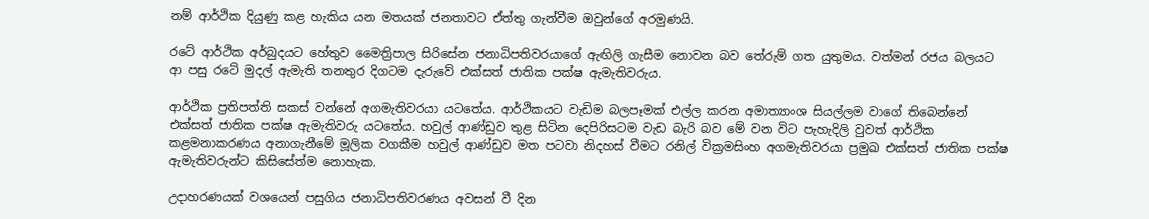නම් ආර්ථික දියුණු කළ හැකිය යන මතයක් ජනතාවට ඒත්තු ගැන්වීම ඔවුන්ගේ අරමුණයි.

රටේ ආර්ථික අර්බුදයට හේතුව මෛත්‍රිපාල සිරිසේන ජනාධිපතිවරයාගේ ඇඟිලි ගැසීම නොවන බව තේරුම් ගත යුතුමය. වත්මන් රජය බලයට ආ පසු රටේ මුදල් ඇමැති තනතුර දිගටම දැරුවේ එක්සත් ජාතික පක්ෂ ඇමැතිවරුය.

ආර්ථික ප්‍රතිපත්ති සකස් වන්නේ අගමැතිවරයා යටතේය. ආර්ථිකයට වැඩිම බලපෑමක් එල්ල කරන අමාත්‍යාංශ සියල්ලම වාගේ තිබෙන්නේ එක්සත් ජාතික පක්ෂ ඇමැතිවරු යටතේය. හවුල් ආණ්ඩුව තුළ සිටින දෙපිරිසටම වැඩ බැරි බව මේ වන විට පැහැදිලි වුවත් ආර්ථික කළමනාකරණය අනාගැනීමේ මූලික වගකීම හවුල් ආණ්ඩුව මත පටවා නිදහස් වීමට රනිල් වික්‍රමසිංහ අගමැතිවරයා ප්‍රමුඛ එක්සත් ජාතික පක්ෂ ඇමැතිවරුන්ට කිසිසේත්ම නොහැක.

උදාහරණයක් වශයෙන් පසුගිය ජනාධිපතිවරණය අවසන් වී දින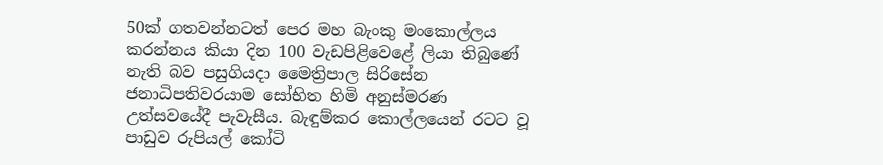50ක් ගතවන්නටත් පෙර මහ බැංකු මංකොල්ලය කරන්නය කියා දින 100 වැඩපිළිවෙළේ ලියා තිබුණේ නැති බව පසුගියදා මෛත්‍රිපාල සිරිසේන ජනාධිපතිවරයාම සෝභිත හිමි අනුස්මරණ උත්සවයේදී පැවැසීය. බැඳුම්කර කොල්ලයෙන් රටට වූ පාඩුව රුපියල් කෝටි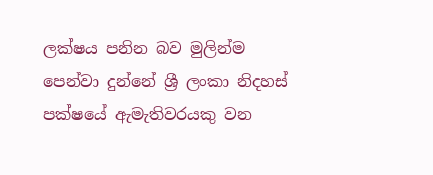ලක්ෂය පනින බව මුලින්ම පෙන්වා දුන්නේ ශ්‍රී ලංකා නිදහස් පක්ෂයේ ඇමැතිවරයකු වන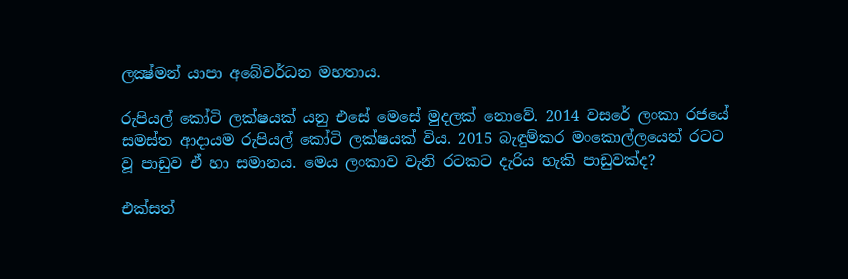ලක්‍ෂ්මන් යාපා අබේවර්ධන මහතාය.

රුපියල් කෝටි ලක්ෂයක් යනු එසේ මෙසේ මුදලක් නොවේ. 2014 වසරේ ලංකා රජයේ සමස්ත ආදායම රුපියල් කෝටි ලක්ෂයක් විය. 2015 බැඳුම්කර මංකොල්ලයෙන් රටට වූ පාඩුව ඒ හා සමානය. මෙය ලංකාව වැනි රටකට දැරිය හැකි පාඩුවක්ද?

එක්සත්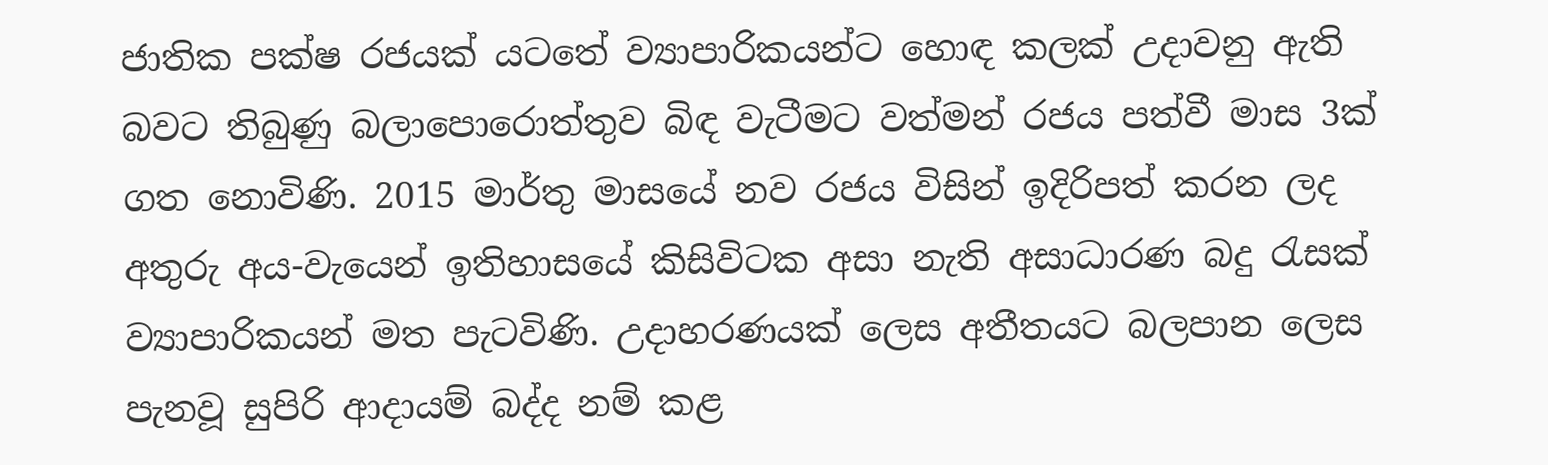ජාතික පක්ෂ රජයක් යටතේ ව්‍යාපාරිකයන්ට හොඳ කලක් උදාවනු ඇති බවට තිබුණු බලාපොරොත්තුව බිඳ වැටීමට වත්මන් රජය පත්වී මාස 3ක් ගත නොවිණි. 2015 මාර්තු මාසයේ නව රජය විසින් ඉදිරිපත් කරන ලද අතුරු අය-වැයෙන් ඉතිහාසයේ කිසිවිටක අසා නැති අසාධාරණ බදු රැසක් ව්‍යාපාරිකයන් මත පැටවිණි. උදාහරණයක් ලෙස අතීතයට බලපාන ලෙස පැනවූ සුපිරි ආදායම් බද්ද නම් කළ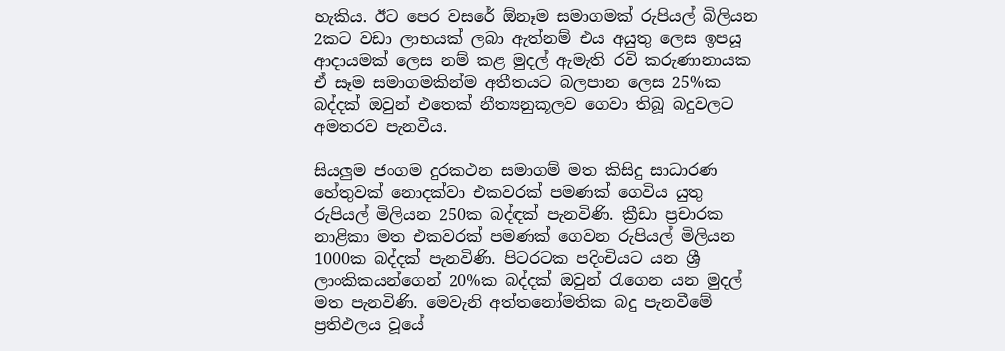හැකිය. ඊට පෙර වසරේ ඕනෑම සමාගමක් රුපියල් බිලියන 2කට වඩා ලාභයක් ලබා ඇත්නම් එය අයුතු ලෙස ඉපයූ ආදායමක් ලෙස නම් කළ මුදල් ඇමැති රවි කරුණානායක ඒ සෑම සමාගමකින්ම අතීතයට බලපාන ලෙස 25%ක බද්දක් ඔවුන් එතෙක් නීත්‍යනුකූලව ගෙවා තිබූ බදුවලට අමතරව පැනවීය.

සියලුම ජංගම දුරකථන සමාගම් මත කිසිදු සාධාරණ හේතුවක් නොදක්වා එකවරක් පමණක් ගෙවිය යුතු රුපියල් මිලියන 250ක බද්ඳක් පැනවිණි. ක්‍රීඩා ප්‍රචාරක නාළිකා මත එකවරක් පමණක් ගෙවන රුපියල් මිලියන 1000ක බද්දක් පැනවිණි. පිටරටක පදිංචියට යන ශ්‍රී ලාංකිකයන්ගෙන් 20%ක බද්දක් ඔවුන් රැගෙන යන මුදල් මත පැනවිණි. මෙවැනි අත්තනෝමතික බදු පැනවීමේ ප්‍රතිඵලය වූයේ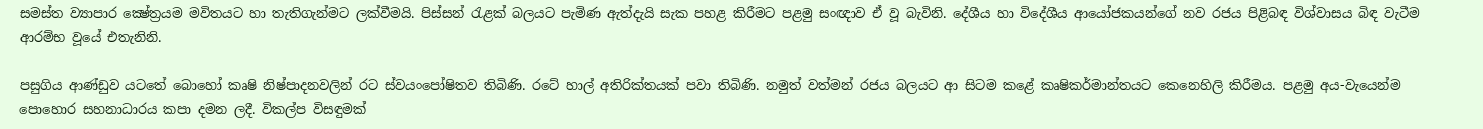සමස්ත ව්‍යාපාර ක්‍ෂේත්‍රයම මවිතයට හා තැතිගැන්මට ලක්වීමයි. පිස්සන් රැළක් බලයට පැමිණ ඇත්දැයි සැක පහළ කිරීමට පළමු සංඥාව ඒ වූ බැවිනි. දේශීය හා විදේශීය ආයෝජකයන්ගේ නව රජය පිළිබඳ විශ්වාසය බිඳ වැටීම ආරම්භ වූයේ එතැනිනි.

පසුගිය ආණ්ඩුව යටතේ බොහෝ කෘෂි නිෂ්පාදනවලින් රට ස්වයංපෝෂිතව තිබිණි. රටේ හාල් අතිරික්තයක් පවා තිබිණි. නමුත් වත්මන් රජය බලයට ආ සිටම කළේ කෘෂිකර්මාන්තයට කෙනෙහිලි කිරීමය. පළමු අය-වැයෙන්ම පොහොර සහනාධාරය කපා දමන ලදී. විකල්ප විසඳුමක්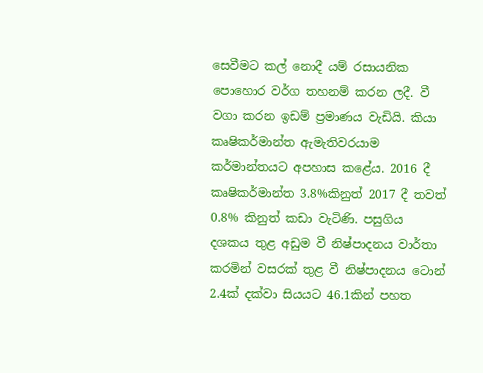සෙවීමට කල් නොදී යම් රසායනික පොහොර වර්ග තහනම් කරන ලදී. වී වගා කරන ඉඩම් ප්‍රමාණය වැඩියි. කියා කෘෂිකර්මාන්ත ඇමැතිවරයාම කර්මාන්තයට අපහාස කළේය. 2016 දී කෘෂිකර්මාන්ත 3.8%කිනුත් 2017 දී තවත් 0.8% කිනුත් කඩා වැටිණි. පසුගිය දශකය තුළ අඩුම වී නිෂ්පාදනය වාර්තා කරමින් වසරක් තුළ වී නිෂ්පාදනය ටොන් 2.4ක් දක්වා සියයට 46.1කින් පහත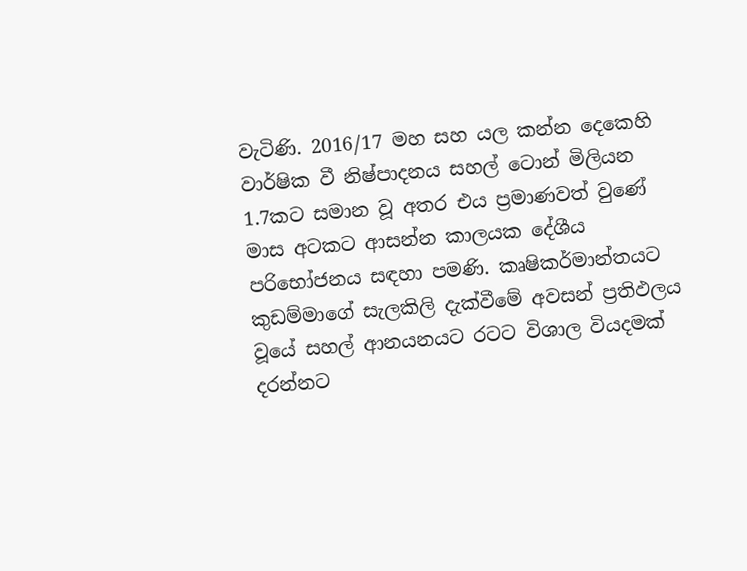වැටිණි. 2016/17 මහ සහ යල කන්න දෙකෙහි වාර්ෂික වී නිෂ්පාදනය සහල් ටොන් මිලියන 1.7කට සමාන වූ අතර එය ප්‍රමාණවත් වුණේ මාස අටකට ආසන්න කාලයක දේශීය පරිභෝජනය සඳහා පමණි. කෘෂිකර්මාන්තයට කුඩම්මාගේ සැලකිලි දැක්වීමේ අවසන් ප්‍රතිඵලය වූයේ සහල් ආනයනයට රටට විශාල වියදමක් දරන්නට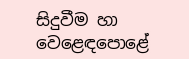සිදුවීම හා වෙළෙඳපොළේ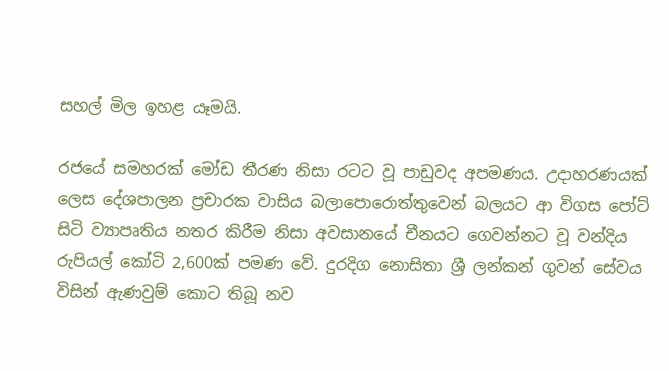සහල් මිල ඉහළ යෑමයි.

රජයේ සමහරක් මෝඩ තීරණ නිසා රටට වූ පාඩුවද අපමණය. උදාහරණයක් ලෙස දේශපාලන ප්‍රචාරක වාසිය බලාපොරොත්තුවෙන් බලයට ආ විගස පෝට් සිටි ව්‍යාපෘතිය නතර කිරීම නිසා අවසානයේ චීනයට ගෙවන්නට වූ වන්දිය රුපියල් කෝටි 2,600ක් පමණ වේ. දුරදිග නොසිතා ශ්‍රී ලන්කන් ගුවන් සේවය විසින් ඇණවුම් කොට තිබූ නව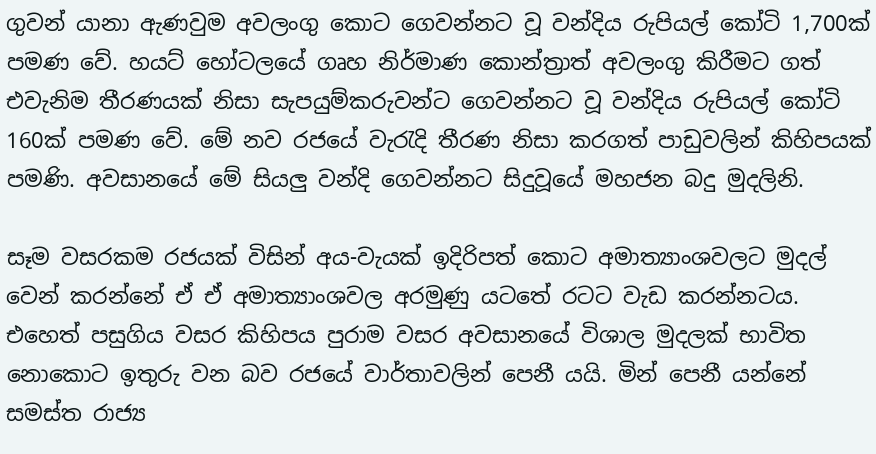ගුවන් යානා ඇණවුම අවලංගු කොට ගෙවන්නට වූ වන්දිය රුපියල් කෝටි 1,700ක් පමණ වේ. හයට් හෝටලයේ ගෘහ නිර්මාණ කොන්ත්‍රාත් අවලංගු කිරීමට ගත් එවැනිම තීරණයක් නිසා සැපයුම්කරුවන්ට ගෙවන්නට වූ වන්දිය රුපියල් කෝටි 160ක් පමණ වේ. මේ නව රජයේ වැරැදි තීරණ නිසා කරගත් පාඩුවලින් කිහිපයක් පමණි. අවසානයේ මේ සියලු වන්දි ගෙවන්නට සිදුවූයේ මහජන බදු මුදලිනි.

සෑම වසරකම රජයක් විසින් අය-වැයක් ඉදිරිපත් කොට අමාත්‍යාංශවලට මුදල් වෙන් කරන්නේ ඒ ඒ අමාත්‍යාංශවල අරමුණු යටතේ රටට වැඩ කරන්නටය. එහෙත් පසුගිය වසර කිහිපය පුරාම වසර අවසානයේ විශාල මුදලක් භාවිත නොකොට ඉතුරු වන බව රජයේ වාර්තාවලින් පෙනී යයි. මින් පෙනී යන්නේ සමස්ත රාජ්‍ය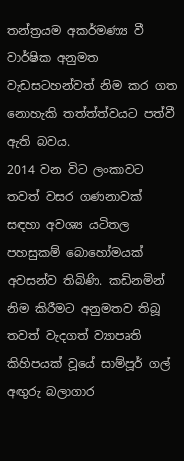තන්ත්‍රයම අකර්මණ්‍ය වී වාර්ෂික අනුමත වැඩසටහන්වත් නිම කර ගත නොහැකි තත්ත්ත්වයට පත්වී ඇති බවය.
2014 වන විට ලංකාවට තවත් වසර ගණනාවක් සඳහා අවශ්‍ය යටිතල පහසුකම් බොහෝමයක් අවසන්ව තිබිණි. කඩිනමින් නිම කිරීමට අනුමතව තිබූ තවත් වැදගත් ව්‍යාපෘති කිහිපයක් වූයේ සාම්පූර් ගල් අඟුරු බලාගාර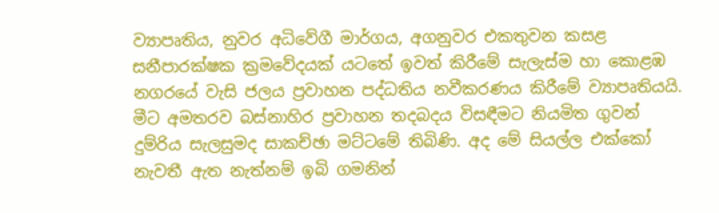ව්‍යාපෘතිය, නුවර අධිවේගී මාර්ගය, අගනුවර එකතුවන කසළ සනීපාරක්ෂක ක්‍රමවේදයක් යටතේ ඉවත් කිරීමේ සැලැස්ම හා කොළඹ නගරයේ වැසි ජලය ප්‍රවාහන පද්ධතිය නවීකරණය කිරීමේ ව්‍යාපෘතියයි. මීට අමතරව බස්නාහිර ප්‍රවාහන තදබදය විසඳීමට නියමිත ගුවන් දුම්රිය සැලසුමද සාකච්ඡා මට්ටමේ තිබිණි. අද මේ සියල්ල එක්කෝ නැවතී ඇත නැත්නම් ඉබි ගමනින්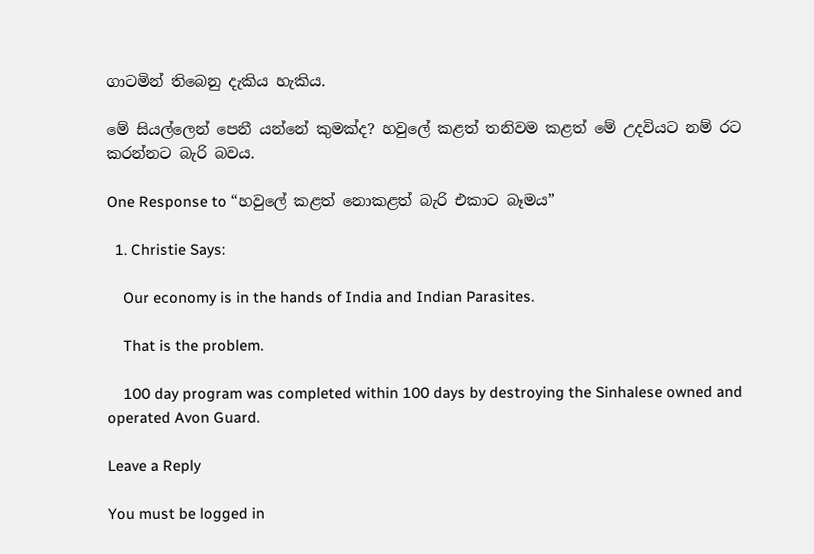ගාටමින් තිබෙනු දැකිය හැකිය.

මේ සියල්ලෙන් පෙනී යන්නේ කුමක්ද? හවුලේ කළත් තනිවම කළත් මේ උදවියට නම් රට කරන්නට බැරි බවය.

One Response to “හවුලේ කළත් නොකළත් බැරි එකාට බෑමය”

  1. Christie Says:

    Our economy is in the hands of India and Indian Parasites.

    That is the problem.

    100 day program was completed within 100 days by destroying the Sinhalese owned and operated Avon Guard.

Leave a Reply

You must be logged in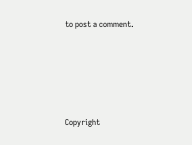to post a comment.






Copyright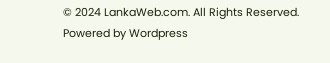© 2024 LankaWeb.com. All Rights Reserved. Powered by Wordpress